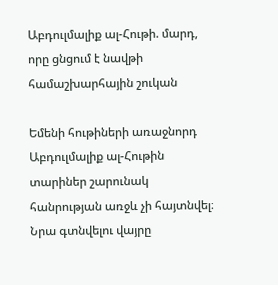Աբդուլմալիք ալ-Հութի. մարդ, որը ցնցում է նավթի համաշխարհային շուկան

Եմենի հութիների առաջնորդ Աբդուլմալիք ալ-Հութին տարիներ շարունակ հանրության առջև չի հայտնվել։ Նրա գտնվելու վայրը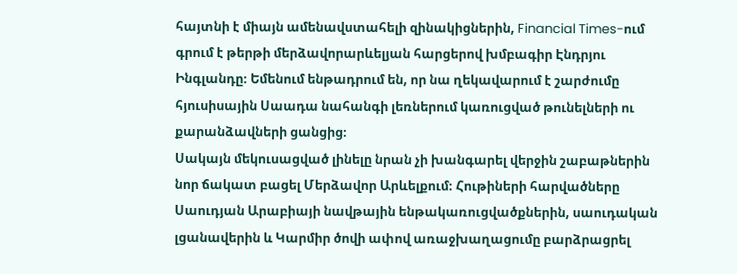հայտնի է միայն ամենավստահելի զինակիցներին, Financial Times-ում գրում է թերթի մերձավորարևելյան հարցերով խմբագիր Էնդրյու Ինգլանդը։ Եմենում ենթադրում են, որ նա ղեկավարում է շարժումը հյուսիսային Սաադա նահանգի լեռներում կառուցված թունելների ու քարանձավների ցանցից։
Սակայն մեկուսացված լինելը նրան չի խանգարել վերջին շաբաթներին նոր ճակատ բացել Մերձավոր Արևելքում։ Հութիների հարվածները Սաուդյան Արաբիայի նավթային ենթակառուցվածքներին, սաուդական լցանավերին և Կարմիր ծովի ափով առաջխաղացումը բարձրացրել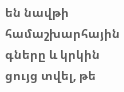են նավթի համաշխարհային գները և կրկին ցույց տվել, թե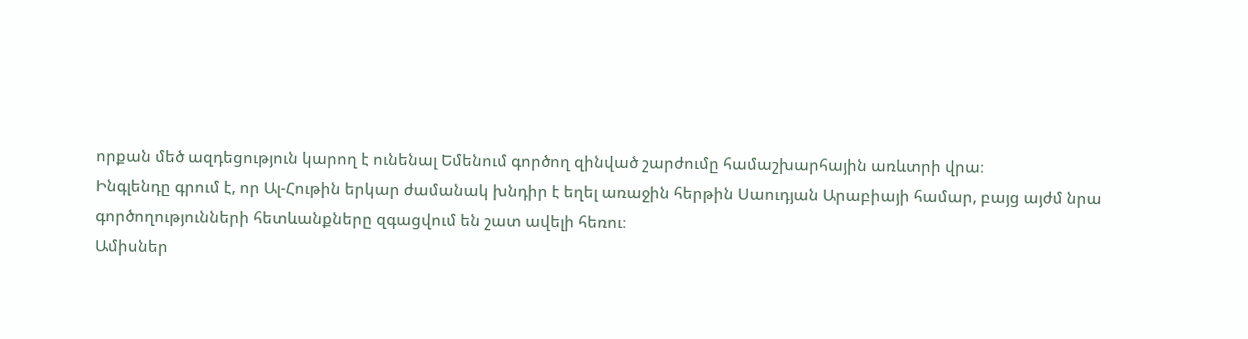որքան մեծ ազդեցություն կարող է ունենալ Եմենում գործող զինված շարժումը համաշխարհային առևտրի վրա։
Ինգլենդը գրում է, որ Ալ-Հութին երկար ժամանակ խնդիր է եղել առաջին հերթին Սաուդյան Արաբիայի համար, բայց այժմ նրա գործողությունների հետևանքները զգացվում են շատ ավելի հեռու։
Ամիսներ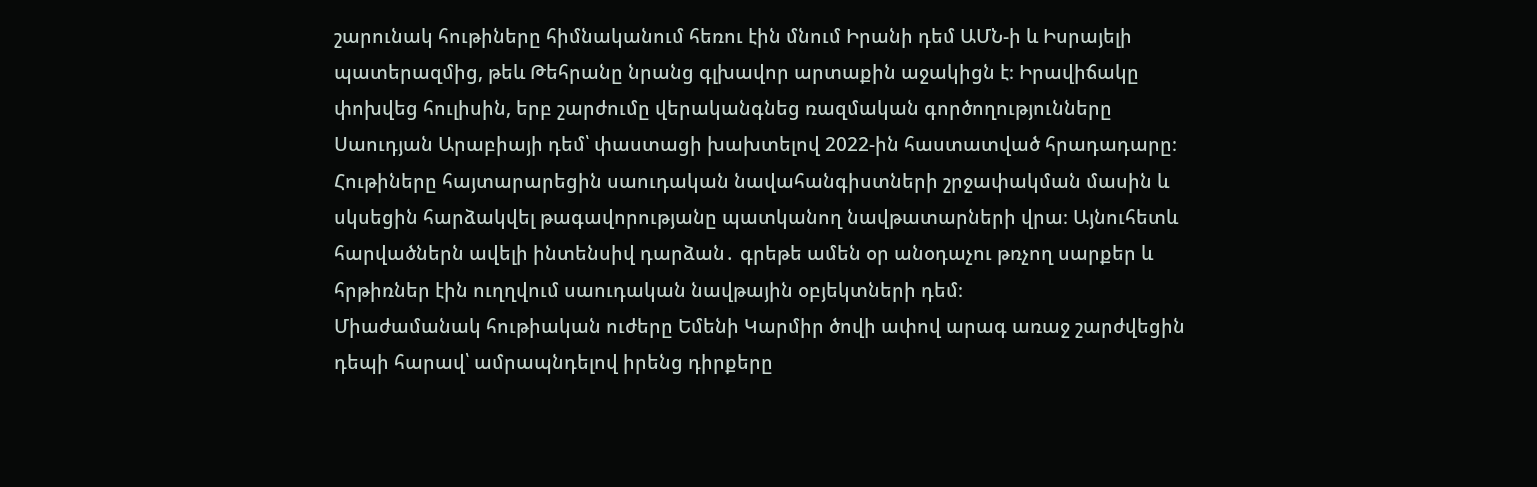շարունակ հութիները հիմնականում հեռու էին մնում Իրանի դեմ ԱՄՆ-ի և Իսրայելի պատերազմից, թեև Թեհրանը նրանց գլխավոր արտաքին աջակիցն է։ Իրավիճակը փոխվեց հուլիսին, երբ շարժումը վերականգնեց ռազմական գործողությունները Սաուդյան Արաբիայի դեմ՝ փաստացի խախտելով 2022-ին հաստատված հրադադարը։
Հութիները հայտարարեցին սաուդական նավահանգիստների շրջափակման մասին և սկսեցին հարձակվել թագավորությանը պատկանող նավթատարների վրա։ Այնուհետև հարվածներն ավելի ինտենսիվ դարձան․ գրեթե ամեն օր անօդաչու թռչող սարքեր և հրթիռներ էին ուղղվում սաուդական նավթային օբյեկտների դեմ։
Միաժամանակ հութիական ուժերը Եմենի Կարմիր ծովի ափով արագ առաջ շարժվեցին դեպի հարավ՝ ամրապնդելով իրենց դիրքերը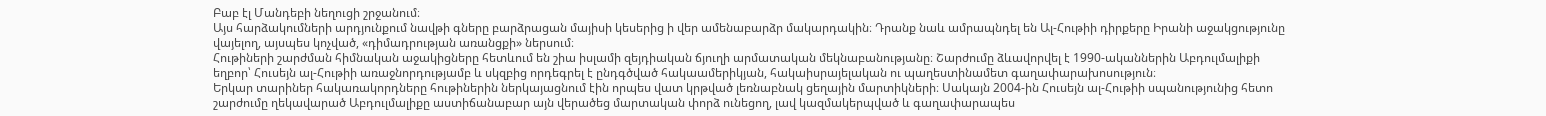Բաբ էլ Մանդեբի նեղուցի շրջանում։
Այս հարձակումների արդյունքում նավթի գները բարձրացան մայիսի կեսերից ի վեր ամենաբարձր մակարդակին։ Դրանք նաև ամրապնդել են Ալ-Հութիի դիրքերը Իրանի աջակցությունը վայելող, այսպես կոչված, «դիմադրության առանցքի» ներսում։
Հութիների շարժման հիմնական աջակիցները հետևում են շիա իսլամի զեյդիական ճյուղի արմատական մեկնաբանությանը։ Շարժումը ձևավորվել է 1990-ականներին Աբդուլմալիքի եղբոր՝ Հուսեյն ալ-Հութիի առաջնորդությամբ և սկզբից որդեգրել է ընդգծված հակաամերիկյան, հակաիսրայելական ու պաղեստինամետ գաղափարախոսություն։
Երկար տարիներ հակառակորդները հութիներին ներկայացնում էին որպես վատ կրթված լեռնաբնակ ցեղային մարտիկների։ Սակայն 2004-ին Հուսեյն ալ-Հութիի սպանությունից հետո շարժումը ղեկավարած Աբդուլմալիքը աստիճանաբար այն վերածեց մարտական փորձ ունեցող, լավ կազմակերպված և գաղափարապես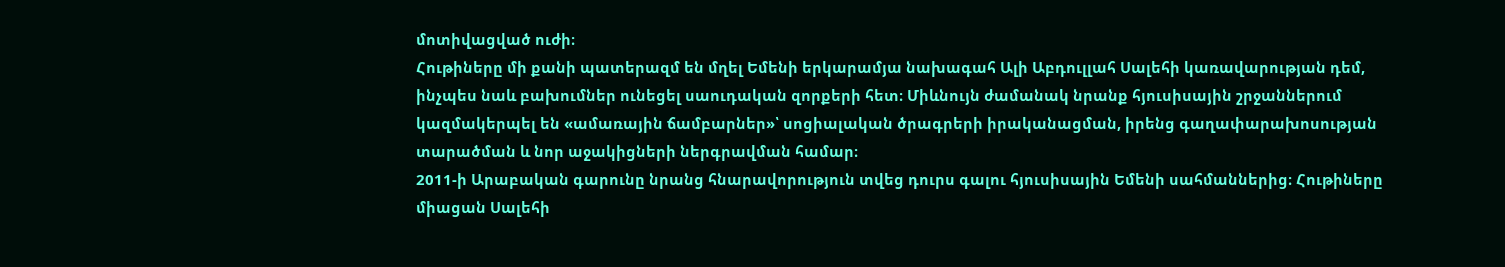մոտիվացված ուժի։
Հութիները մի քանի պատերազմ են մղել Եմենի երկարամյա նախագահ Ալի Աբդուլլահ Սալեհի կառավարության դեմ, ինչպես նաև բախումներ ունեցել սաուդական զորքերի հետ։ Միևնույն ժամանակ նրանք հյուսիսային շրջաններում կազմակերպել են «ամառային ճամբարներ»՝ սոցիալական ծրագրերի իրականացման, իրենց գաղափարախոսության տարածման և նոր աջակիցների ներգրավման համար։
2011-ի Արաբական գարունը նրանց հնարավորություն տվեց դուրս գալու հյուսիսային Եմենի սահմաններից։ Հութիները միացան Սալեհի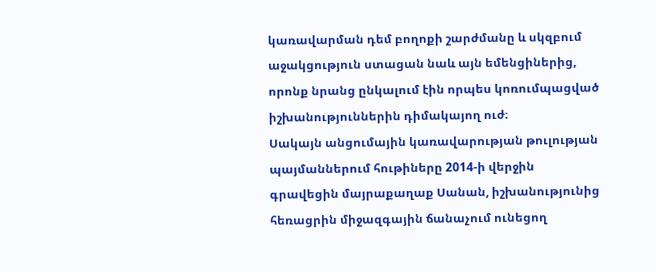կառավարման դեմ բողոքի շարժմանը և սկզբում աջակցություն ստացան նաև այն եմենցիներից, որոնք նրանց ընկալում էին որպես կոռումպացված իշխանություններին դիմակայող ուժ։
Սակայն անցումային կառավարության թուլության պայմաններում հութիները 2014-ի վերջին գրավեցին մայրաքաղաք Սանան, իշխանությունից հեռացրին միջազգային ճանաչում ունեցող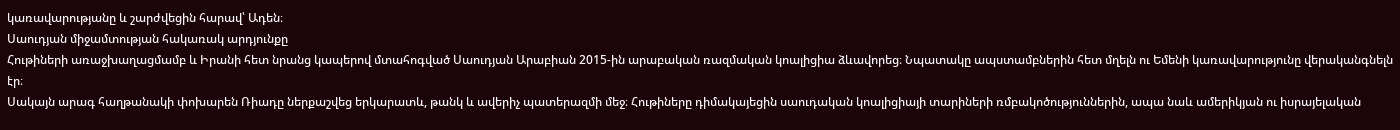կառավարությանը և շարժվեցին հարավ՝ Ադեն։
Սաուդյան միջամտության հակառակ արդյունքը
Հութիների առաջխաղացմամբ և Իրանի հետ նրանց կապերով մտահոգված Սաուդյան Արաբիան 2015-ին արաբական ռազմական կոալիցիա ձևավորեց։ Նպատակը ապստամբներին հետ մղելն ու Եմենի կառավարությունը վերականգնելն էր։
Սակայն արագ հաղթանակի փոխարեն Ռիադը ներքաշվեց երկարատև, թանկ և ավերիչ պատերազմի մեջ։ Հութիները դիմակայեցին սաուդական կոալիցիայի տարիների ռմբակոծություններին, ապա նաև ամերիկյան ու իսրայելական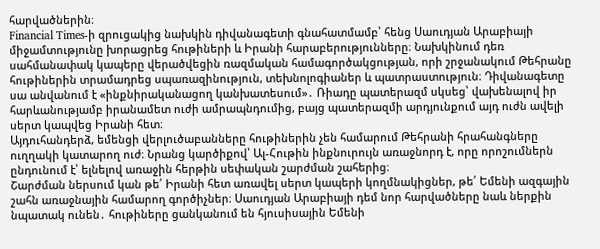հարվածներին։
Financial Times-ի զրուցակից նախկին դիվանագետի գնահատմամբ՝ հենց Սաուդյան Արաբիայի միջամտությունը խորացրեց հութիների և Իրանի հարաբերությունները։ Նախկինում դեռ սահմանափակ կապերը վերածվեցին ռազմական համագործակցության, որի շրջանակում Թեհրանը հութիներին տրամադրեց սպառազինություն, տեխնոլոգիաներ և պատրաստություն։ Դիվանագետը սա անվանում է «ինքնիրականացող կանխատեսում»․ Ռիադը պատերազմ սկսեց՝ վախենալով իր հարևանությամբ իրանամետ ուժի ամրապնդումից, բայց պատերազմի արդյունքում այդ ուժն ավելի սերտ կապվեց Իրանի հետ։
Այդուհանդերձ, եմենցի վերլուծաբանները հութիներին չեն համարում Թեհրանի հրահանգները ուղղակի կատարող ուժ։ Նրանց կարծիքով՝ Ալ-Հութին ինքնուրույն առաջնորդ է, որը որոշումներն ընդունում է՝ ելնելով առաջին հերթին սեփական շարժման շահերից։
Շարժման ներսում կան թե՛ Իրանի հետ առավել սերտ կապերի կողմնակիցներ, թե՛ Եմենի ազգային շահն առաջնային համարող գործիչներ։ Սաուդյան Արաբիայի դեմ նոր հարվածները նաև ներքին նպատակ ունեն․ հութիները ցանկանում են հյուսիսային Եմենի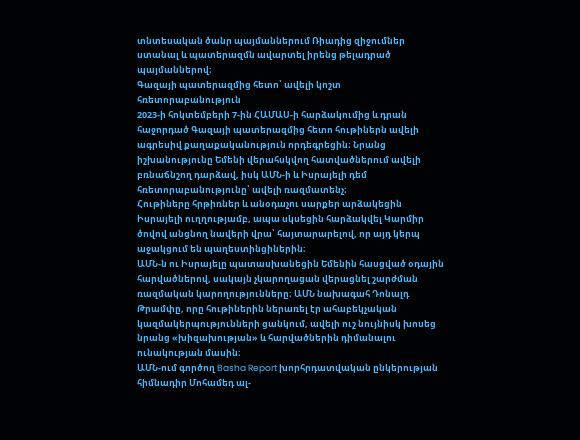տնտեսական ծանր պայմաններում Ռիադից զիջումներ ստանալ և պատերազմն ավարտել իրենց թելադրած պայմաններով։
Գազայի պատերազմից հետո՝ ավելի կոշտ հռետորաբանություն
2023-ի հոկտեմբերի 7-ին ՀԱՄԱՍ-ի հարձակումից և դրան հաջորդած Գազայի պատերազմից հետո հութիներն ավելի ագրեսիվ քաղաքականություն որդեգրեցին։ Նրանց իշխանությունը Եմենի վերահսկվող հատվածներում ավելի բռնաճնշող դարձավ, իսկ ԱՄՆ-ի և Իսրայելի դեմ հռետորաբանությունը՝ ավելի ռազմատենչ։
Հութիները հրթիռներ և անօդաչու սարքեր արձակեցին Իսրայելի ուղղությամբ, ապա սկսեցին հարձակվել Կարմիր ծովով անցնող նավերի վրա՝ հայտարարելով, որ այդ կերպ աջակցում են պաղեստինցիներին։
ԱՄՆ-ն ու Իսրայելը պատասխանեցին Եմենին հասցված օդային հարվածներով, սակայն չկարողացան վերացնել շարժման ռազմական կարողությունները։ ԱՄՆ նախագահ Դոնալդ Թրամփը, որը հութիներին ներառել էր ահաբեկչական կազմակերպությունների ցանկում, ավելի ուշ նույնիսկ խոսեց նրանց «խիզախության» և հարվածներին դիմանալու ունակության մասին։
ԱՄՆ-ում գործող Basha Report խորհրդատվական ընկերության հիմնադիր Մոհամեդ ալ-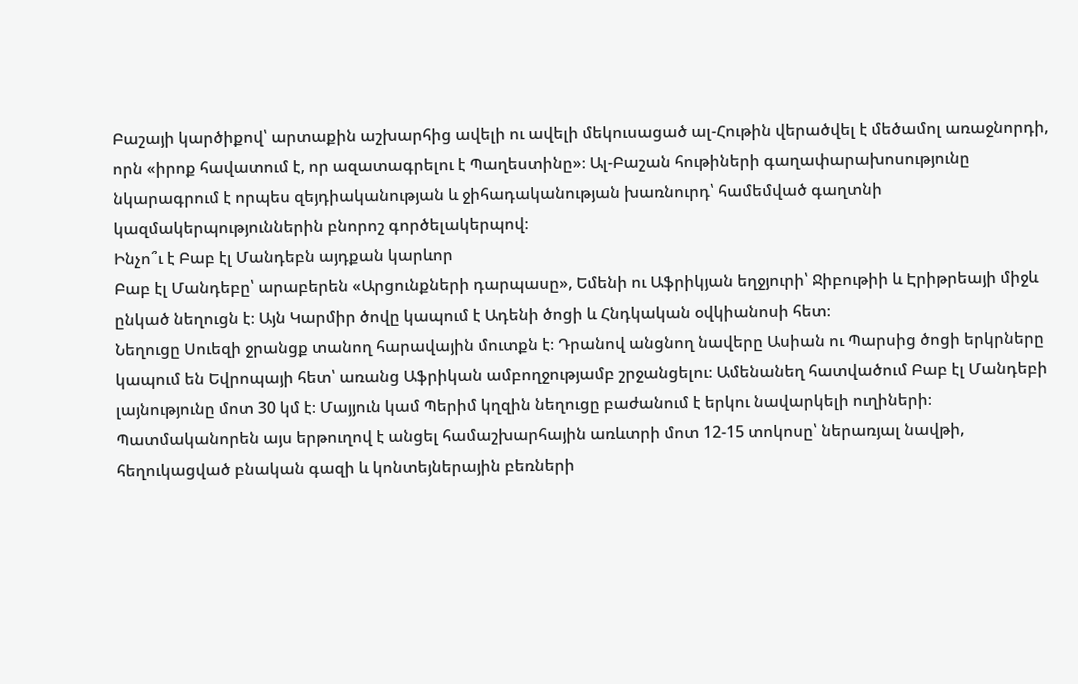Բաշայի կարծիքով՝ արտաքին աշխարհից ավելի ու ավելի մեկուսացած ալ-Հութին վերածվել է մեծամոլ առաջնորդի, որն «իրոք հավատում է, որ ազատագրելու է Պաղեստինը»։ Ալ-Բաշան հութիների գաղափարախոսությունը նկարագրում է որպես զեյդիականության և ջիհադականության խառնուրդ՝ համեմված գաղտնի կազմակերպություններին բնորոշ գործելակերպով։
Ինչո՞ւ է Բաբ էլ Մանդեբն այդքան կարևոր
Բաբ էլ Մանդեբը՝ արաբերեն «Արցունքների դարպասը», Եմենի ու Աֆրիկյան եղջյուրի՝ Ջիբութիի և Էրիթրեայի միջև ընկած նեղուցն է։ Այն Կարմիր ծովը կապում է Ադենի ծոցի և Հնդկական օվկիանոսի հետ։
Նեղուցը Սուեզի ջրանցք տանող հարավային մուտքն է։ Դրանով անցնող նավերը Ասիան ու Պարսից ծոցի երկրները կապում են Եվրոպայի հետ՝ առանց Աֆրիկան ամբողջությամբ շրջանցելու։ Ամենանեղ հատվածում Բաբ էլ Մանդեբի լայնությունը մոտ 30 կմ է։ Մայյուն կամ Պերիմ կղզին նեղուցը բաժանում է երկու նավարկելի ուղիների։
Պատմականորեն այս երթուղով է անցել համաշխարհային առևտրի մոտ 12-15 տոկոսը՝ ներառյալ նավթի, հեղուկացված բնական գազի և կոնտեյներային բեռների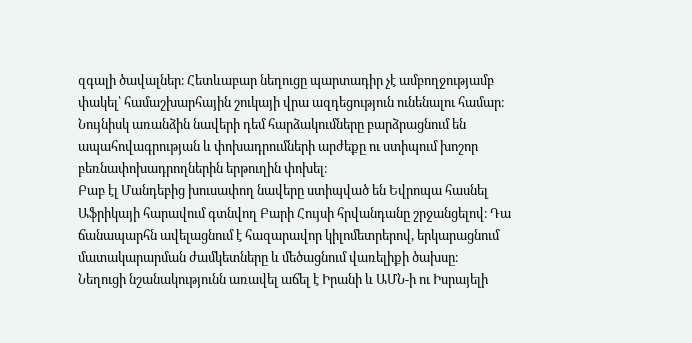զգալի ծավալներ։ Հետևաբար նեղուցը պարտադիր չէ ամբողջությամբ փակել՝ համաշխարհային շուկայի վրա ազդեցություն ունենալու համար։ Նույնիսկ առանձին նավերի դեմ հարձակումները բարձրացնում են ապահովագրության և փոխադրումների արժեքը ու ստիպում խոշոր բեռնափոխադրողներին երթուղին փոխել։
Բաբ էլ Մանդեբից խուսափող նավերը ստիպված են Եվրոպա հասնել Աֆրիկայի հարավում գտնվող Բարի Հույսի հրվանդանը շրջանցելով։ Դա ճանապարհն ավելացնում է հազարավոր կիլոմետրերով, երկարացնում մատակարարման ժամկետները և մեծացնում վառելիքի ծախսը։
Նեղուցի նշանակությունն առավել աճել է Իրանի և ԱՄՆ-ի ու Իսրայելի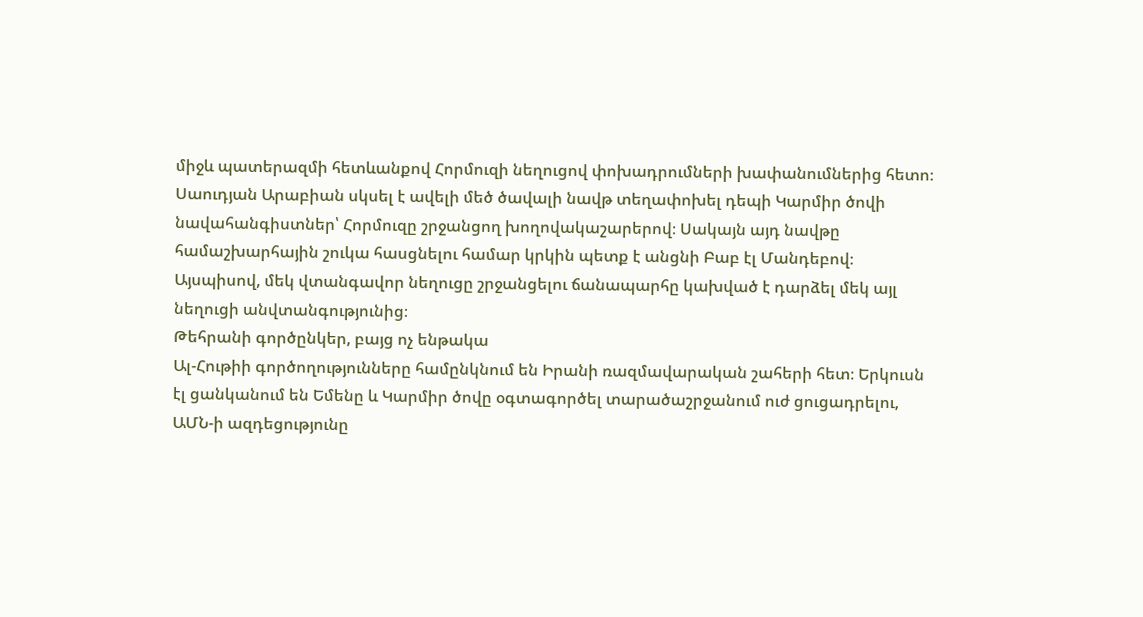միջև պատերազմի հետևանքով Հորմուզի նեղուցով փոխադրումների խափանումներից հետո։ Սաուդյան Արաբիան սկսել է ավելի մեծ ծավալի նավթ տեղափոխել դեպի Կարմիր ծովի նավահանգիստներ՝ Հորմուզը շրջանցող խողովակաշարերով։ Սակայն այդ նավթը համաշխարհային շուկա հասցնելու համար կրկին պետք է անցնի Բաբ էլ Մանդեբով։ Այսպիսով, մեկ վտանգավոր նեղուցը շրջանցելու ճանապարհը կախված է դարձել մեկ այլ նեղուցի անվտանգությունից։
Թեհրանի գործընկեր, բայց ոչ ենթակա
Ալ-Հութիի գործողությունները համընկնում են Իրանի ռազմավարական շահերի հետ։ Երկուսն էլ ցանկանում են Եմենը և Կարմիր ծովը օգտագործել տարածաշրջանում ուժ ցուցադրելու, ԱՄՆ-ի ազդեցությունը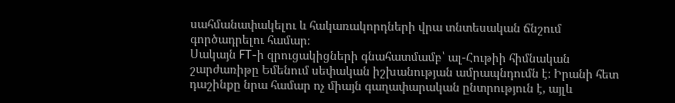սահմանափակելու և հակառակորդների վրա տնտեսական ճնշում գործադրելու համար։
Սակայն FT-ի զրուցակիցների գնահատմամբ՝ ալ-Հութիի հիմնական շարժառիթը Եմենում սեփական իշխանության ամրապնդումն է։ Իրանի հետ դաշինքը նրա համար ոչ միայն գաղափարական ընտրություն է, այլև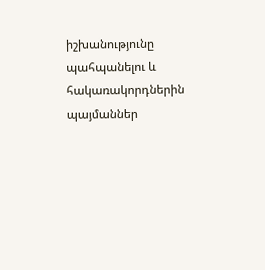իշխանությունը պահպանելու և հակառակորդներին պայմաններ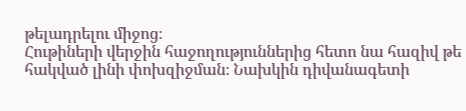թելադրելու միջոց։
Հութիների վերջին հաջողություններից հետո նա հազիվ թե հակված լինի փոխզիջման։ Նախկին դիվանագետի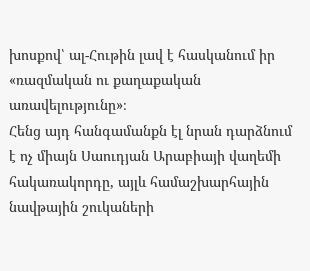խոսքով՝ ալ-Հութին լավ է հասկանում իր «ռազմական ու քաղաքական առավելությունը»։
Հենց այդ հանգամանքն էլ նրան դարձնում է ոչ միայն Սաուդյան Արաբիայի վաղեմի հակառակորդը, այլև համաշխարհային նավթային շուկաների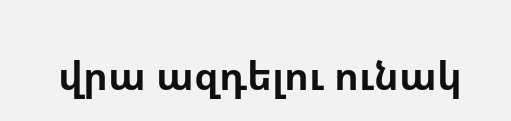վրա ազդելու ունակ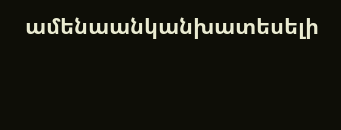ամենաանկանխատեսելի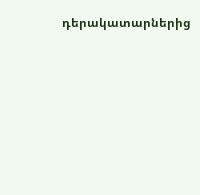դերակատարներից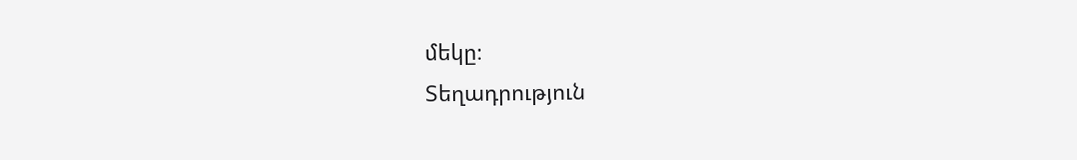մեկը։
Տեղադրություն